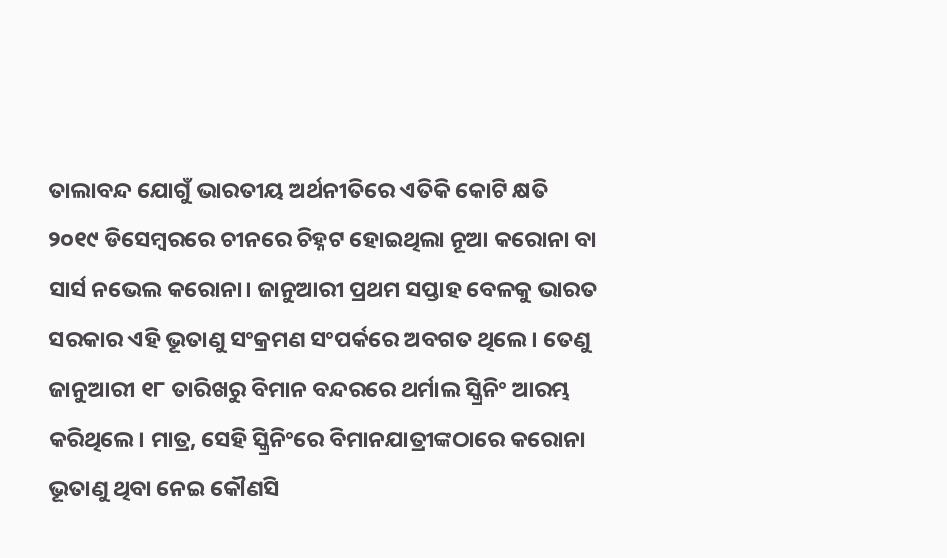ତାଲାବନ୍ଦ ଯୋଗୁଁ ଭାରତୀୟ ଅର୍ଥନୀତିରେ ଏତିକି କୋଟି କ୍ଷତି
୨୦୧୯ ଡିସେମ୍ବରରେ ଚୀନରେ ଚିହ୍ନଟ ହୋଇଥିଲା ନୂଆ କରୋନା ବା ସାର୍ସ ନଭେଲ କରୋନା। ଜାନୁଆରୀ ପ୍ରଥମ ସପ୍ତାହ ବେଳକୁ ଭାରତ ସରକାର ଏହି ଭୂତାଣୁ ସଂକ୍ରମଣ ସଂପର୍କରେ ଅବଗତ ଥିଲେ। ତେଣୁ ଜାନୁଆରୀ ୧୮ ତାରିଖରୁ ବିମାନ ବନ୍ଦରରେ ଥର୍ମାଲ ସ୍କ୍ରିନିଂ ଆରମ୍ଭ କରିଥିଲେ। ମାତ୍ର, ସେହି ସ୍କ୍ରିନିଂରେ ବିମାନଯାତ୍ରୀଙ୍କଠାରେ କରୋନା ଭୂତାଣୁ ଥିବା ନେଇ କୌଣସି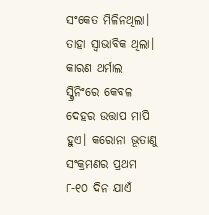ସଂକେତ ମିଳିନଥିଲା। ତାହା ସ୍ୱାଭାବିକ ଥିଲା। କାରଣ ଥର୍ମାଲ ସ୍କ୍ରିନିଂରେ କେବଳ ଦେହର ଉତ୍ତାପ ମାପି ହୁଏ। କରୋନା ଭୂତାଣୁ ସଂକ୍ରମଣର ପ୍ରଥମ ୮-୧୦ ଦିନ ଯାଏଁ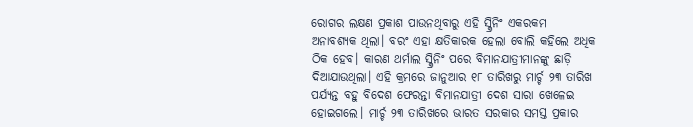ରୋଗର ଲକ୍ଷଣ ପ୍ରକାଶ ପାଉନଥିବାରୁ ଏହି ସ୍କ୍ରିନିଂ ଏକରକମ ଅନାବଶ୍ୟକ ଥିଲା। ବରଂ ଏହା କ୍ଷତିକାରକ ହେଲା ବୋଲି କହିଲେ ଅଧିକ ଠିକ ହେବ। କାରଣ ଥର୍ମାଲ ସ୍କ୍ରିନିଂ ପରେ ବିମାନଯାତ୍ରୀମାନଙ୍କୁ ଛାଡ଼ି ଦିଆଯାଉଥିଲା। ଏହି କ୍ରମରେ ଜାନୁଆର ୧୮ ତାରିଖରୁ ମାର୍ଚ୍ଚ ୨୩ ତାରିଖ ପର୍ଯ୍ୟନ୍ତ ବହୁ ବିଦେଶ ଫେରନ୍ତା ବିମାନଯାତ୍ରୀ ଦେଶ ସାରା ଖେଳେଇ ହୋଇଗଲେ। ମାର୍ଚ୍ଚ ୨୩ ତାରିଖରେ ଭାରତ ସରକାର ସମସ୍ତ ପ୍ରକାର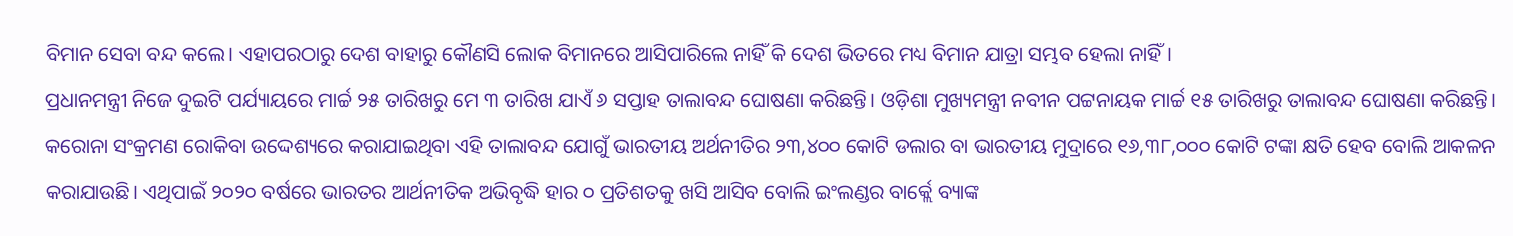ବିମାନ ସେବା ବନ୍ଦ କଲେ। ଏହାପରଠାରୁ ଦେଶ ବାହାରୁ କୌଣସି ଲୋକ ବିମାନରେ ଆସିପାରିଲେ ନାହିଁ କି ଦେଶ ଭିତରେ ମଧ୍ୟ ବିମାନ ଯାତ୍ରା ସମ୍ଭବ ହେଲା ନାହିଁ।
ପ୍ରଧାନମନ୍ତ୍ରୀ ନିଜେ ଦୁଇଟି ପର୍ଯ୍ୟାୟରେ ମାର୍ଚ୍ଚ ୨୫ ତାରିଖରୁ ମେ ୩ ତାରିଖ ଯାଏଁ ୬ ସପ୍ତାହ ତାଲାବନ୍ଦ ଘୋଷଣା କରିଛନ୍ତି। ଓଡ଼ିଶା ମୁଖ୍ୟମନ୍ତ୍ରୀ ନବୀନ ପଟ୍ଟନାୟକ ମାର୍ଚ୍ଚ ୧୫ ତାରିଖରୁ ତାଲାବନ୍ଦ ଘୋଷଣା କରିଛନ୍ତି। କରୋନା ସଂକ୍ରମଣ ରୋକିବା ଉଦ୍ଦେଶ୍ୟରେ କରାଯାଇଥିବା ଏହି ତାଲାବନ୍ଦ ଯୋଗୁଁ ଭାରତୀୟ ଅର୍ଥନୀତିର ୨୩,୪୦୦ କୋଟି ଡଲାର ବା ଭାରତୀୟ ମୁଦ୍ରାରେ ୧୬,୩୮,୦୦୦ କୋଟି ଟଙ୍କା କ୍ଷତି ହେବ ବୋଲି ଆକଳନ କରାଯାଉଛି। ଏଥିପାଇଁ ୨୦୨୦ ବର୍ଷରେ ଭାରତର ଆର୍ଥନୀତିକ ଅଭିବୃଦ୍ଧି ହାର ୦ ପ୍ରତିଶତକୁ ଖସି ଆସିବ ବୋଲି ଇଂଲଣ୍ଡର ବାର୍କ୍ଲେ ବ୍ୟାଙ୍କ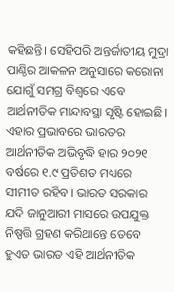କହିଛନ୍ତି। ସେହିପରି ଅନ୍ତର୍ଜାତୀୟ ମୁଦ୍ରା ପାଣ୍ଠିର ଆକଳନ ଅନୁସାରେ କରୋନା ଯୋଗୁଁ ସମଗ୍ର ବିଶ୍ୱରେ ଏବେ ଆର୍ଥନୀତିକ ମାନ୍ଦାବସ୍ଥା ସୃଷ୍ଟି ହୋଇଛି। ଏହାର ପ୍ରଭାବରେ ଭାରତର ଆର୍ଥନୀତିକ ଅଭିବୃଦ୍ଧି ହାର ୨୦୨୧ ବର୍ଷରେ ୧.୯ ପ୍ରତିଶତ ମଧ୍ୟରେ ସୀମୀତ ରହିବ। ଭାରତ ସରକାର ଯଦି ଜାନୁଆରୀ ମାସରେ ଉପଯୁକ୍ତ ନିଷ୍ପତ୍ତି ଗ୍ରହଣ କରିଥାନ୍ତେ ତେବେ ହୁଏତ ଭାରତ ଏହି ଆର୍ଥନୀତିକ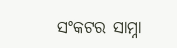ସଂକଟର ସାମ୍ନା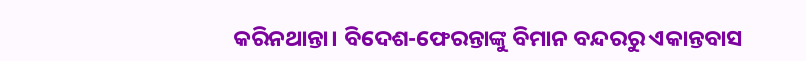କରିନଥାନ୍ତା। ବିଦେଶ-ଫେରନ୍ତାଙ୍କୁ ବିମାନ ବନ୍ଦରରୁ ଏକାନ୍ତବାସ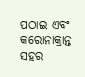ପଠାଇ ଏବଂ କରୋନାକ୍ରାନ୍ତ ସହର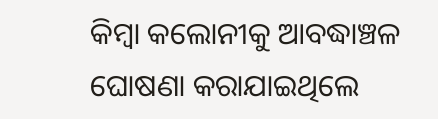କିମ୍ବା କଲୋନୀକୁ ଆବଦ୍ଧାଞ୍ଚଳ ଘୋଷଣା କରାଯାଇଥିଲେ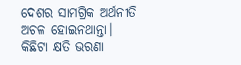ଦେଶର ସାମଗ୍ରିକ ଅର୍ଥନୀତି ଅଚଳ ହୋଇନଥାନ୍ତା। କିଛିଟା କ୍ଷତି ଭରଣା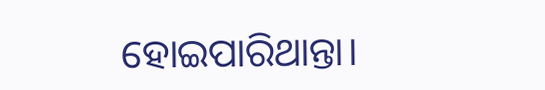ହୋଇପାରିଥାନ୍ତା।